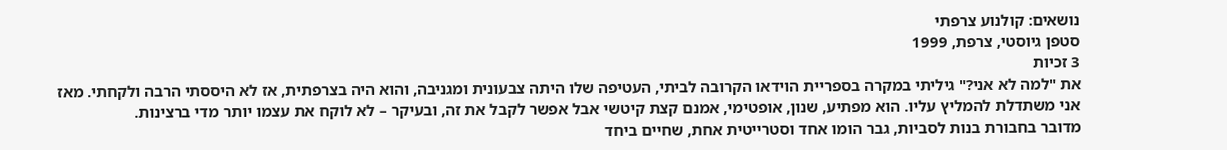נושאים: קולנוע צרפתי
סטפן גיוסטי, צרפת, 1999
3 זכיות
את "למה לא אני?" גיליתי במקרה בספריית הוידאו הקרובה לביתי, העטיפה שלו היתה צבעונית ומגניבה, והוא היה בצרפתית, אז לא היססתי הרבה ולקחתי. מאז אני משתדלת להמליץ עליו. הוא מפתיע, שנון, אופטימי, אמנם קצת קיטשי אבל אפשר לקבל את זה, ובעיקר – לא לוקח את עצמו יותר מדי ברצינות.
מדובר בחבורת בנות לסביות, גבר הומו אחד וסטרייטית אחת, שחיים ביחד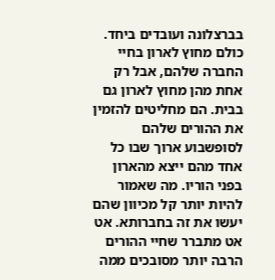בברצלונה ועובדים ביחד. כולם מחוץ לארון בחיי החברה שלהם, אבל רק אחת מהן מחוץ לארון גם בבית. הם מחליטים להזמין את ההורים שלהם לסופשבוע ארוך שבו כל אחד מהם ייצא מהארון בפני הוריו. מה שאמור להיות יותר קל מכיוון שהם יעשו את זה בחברותא. אט אט מתברר שחיי ההורים הרבה יותר מסובכים ממה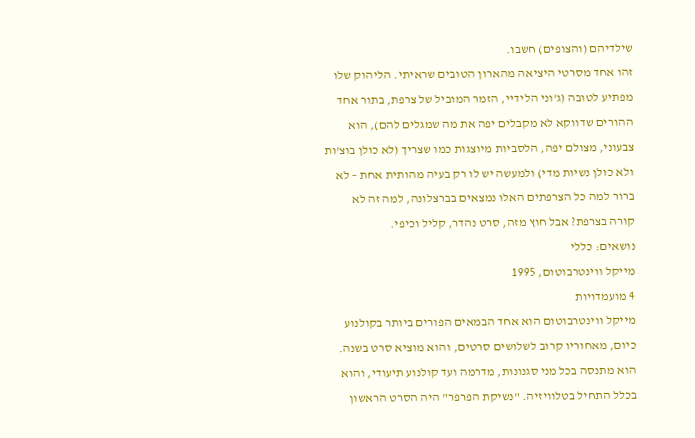שילדיהם (והצופים) חשבו.
זהו אחד מסרטי היציאה מהארון הטובים שראיתי. הליהוק שלו מפתיע לטובה (ג'וני הלידיי, הזמר המוביל של צרפת, בתור אחד ההורים שדווקא לא מקבלים יפה את מה שמגלים להם), הוא צבעוני, מצולם יפה, הלסביות מיוצגות כמו שצריך (לא כולן בוצ'ות ולא כולן נשיות מדי) ולמעשה יש לו רק בעיה מהותית אחת – לא ברור למה כל הצרפתים האלו נמצאים בברצלונה, למה זה לא קורה בצרפת? אבל חוץ מזה, סרט נהדר, קליל וכיפי.
נושאים: כללי
מייקל ווינטרבוטום, 1995
4 מועמדויות
מייקל ווינטרבוטום הוא אחד הבמאים הפורים ביותר בקולנוע כיום, מאחוריו קרוב לשלושים סרטים, והוא מוציא סרט בשנה. הוא מתנסה בכל מני סגנונות, מדרמה ועד קולנוע תיעודי, והוא בכלל התחיל בטלוויזיה. "נשיקת הפרפר" היה הסרט הראשון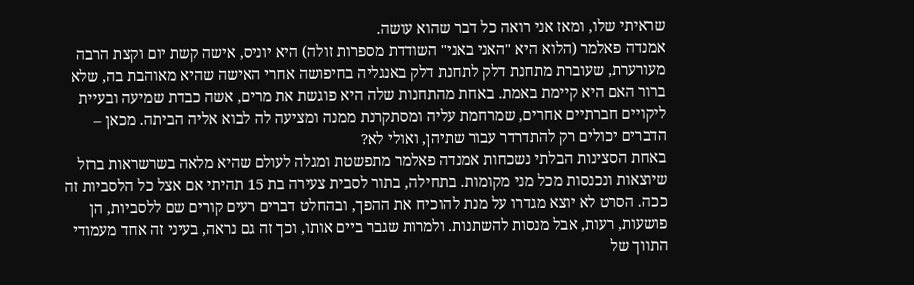שראיתי שלו, ומאז אני רואה כל דבר שהוא עושה.
אמנדה פאלמר (הלוא היא "האני באני" השודדת מספרות זולה) היא יוניס, אישה קשת יום וקצת הרבה מעורערת, שעוברת מתחנת דלק לתחנת דלק באנגליה בחיפושה אחרי האישה שהיא מאוהבת בה, שלא ברור האם היא קיימת באמת. באחת מהתחנות שלה היא פוגשת את מרים, אשה כבדת שמיעה ובעיית ליקויים חברתיים אחרים, שמרחמת עליה ומסתקרנת ממנה ומציעה לה לבוא אליה הביתה. מכאן – הדברים יכולים רק להתדרדר עבור שתיהן, ואולי לא?
באחת הסצינות הבלתי נשכחות אמנדה פאלמר מתפשטת ומגלה לעולם שהיא מלאה בשרשראות ברזל שיוצאות ונכנסות מכל מני מקומות. בתחילה, בתור לסבית צעירה בת 15 תהיתי אם אצל כל הלסביות זה ככה. הסרט לא יוצא מגדרו על מנת להוכיח את ההפך, ובהחלט דברים רעים קורים שם ללסביות, הן פושעות, רעות, אבל מנסות להשתנות. ולמרות שגבר ביים אותו, וכך זה גם נראה, בעיני זה אחד מעמודי התווך של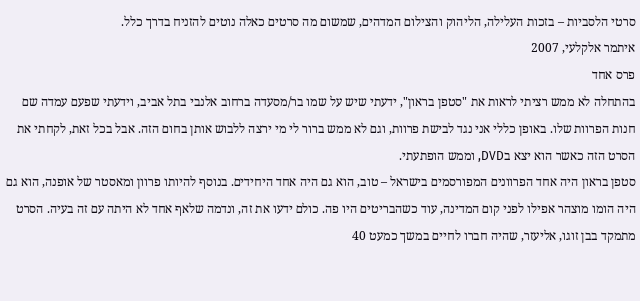סרטי הלסביות – בזכות העלילה, הליהוק והצילום המדהים, שמשום מה סרטים כאלה נוטים להזניח בדרך כלל.
איתמר אלקלעי, 2007
פרס אחד
בהתחלה לא ממש רציתי לראות את "סטפן בראון", ידעתי שיש על שמו בר/מסעדה ברחוב אלנבי בתל אביב, וידעתי שפעם עמדה שם חנות הפרוות שלו. באופן כללי אני נגד לבישת פרוות, וגם לא ממש ברור לי מי ירצה ללבוש אותן בחום הזה. אבל בכל זאת, לקחתי את הסרט הזה כאשר הוא יצא בDVD, וממש הופתעתי.
סטפן בראון היה אחד הפרוונים המפורסמים בישראל – טוב, הוא גם היה אחד היחידים. בנוסף להיותו פרוון ומאסטר של אופנה, הוא גם היה הומו מוצהר אפילו לפני קום המדינה, עוד כשהבריטים היו פה. כולם ידעו את זה, ונדמה שלאף אחד לא היתה עם זה בעיה. הסרט מתמקד בבן זוגו, אליעזר, שהיה חברו לחיים במשך כמעט 40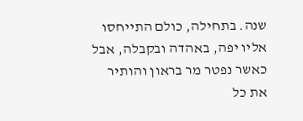שנה. בתחילה, כולם התייחסו אליו יפה, באהדה ובקבלה, אבל כאשר נפטר מר בראון והותיר את כל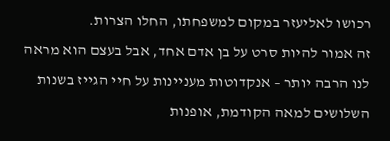רכושו לאליעזר במקום למשפחתו, החלו הצרות.
זה אמור להיות סרט על בן אדם אחד, אבל בעצם הוא מראה לנו הרבה יותר – אנקדוטות מעניינות על חיי הגייז בשנות השלושים למאה הקודמת, אופנות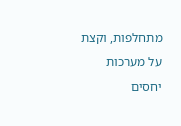מתחלפות, וקצת על מערכות יחסים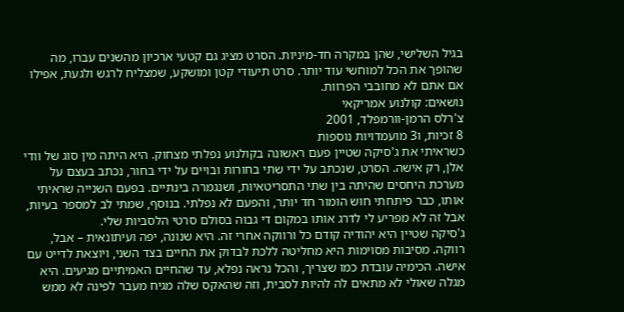בגיל השלישי, שהן במקרה חד-מיניות. הסרט מציג גם קטעי ארכיון מהשנים עברו, מה שהופך את הכל למוחשי עוד יותר. סרט תיעודי קטן ומושקע, שמצליח לרגש ולגעת, אפילו אם אתם לא מחובבי הפרוות.
נושאים: קולנוע אמריקאי
צ'רלס הרמן-וורמפלד, 2001
8 זכיות, ו3 מועמדויות נוספות
כשראיתי את ג'סיקה שטיין פעם ראשונה בקולנוע נפלתי מצחוק. היא היתה מין סוג של וודי אלן, רק אישה. הסרט, שנכתב על ידי שתי בחורות ובויים על ידי בחור, נכתב בעצם על מערכת היחסים שהיתה בין שתי התסריטאיות, ושנגמרה בינתיים. בפעם השנייה שראיתי אותו, כבר פיתחתי חוש הומור חד יותר, והפעם לא נפלתי. בנוסף, שמתי לב למספר בעיות, אבל זה לא מפריע לי לדרג אותו במקום די גבוה בסולם סרטי הלסביות שלי.
ג'סיקה שטיין היא יהודיה קודם כל ורווקה אחרי זה. היא שנונה, יפה ועיתונאית – אבל, רווקה. מסיבות מסוימות היא מחליטה ללכת לבדוק את החיים בצד השני, ויוצאת לדייט עם אישה. הכימיה עובדת כמו שצריך, והכל נראה נפלא, עד שהחיים האמיתיים מגיעים. היא מגלה שאולי לא מתאים לה להיות לסבית, וזה שהאקס שלה מגיח מעבר לפינה לא ממש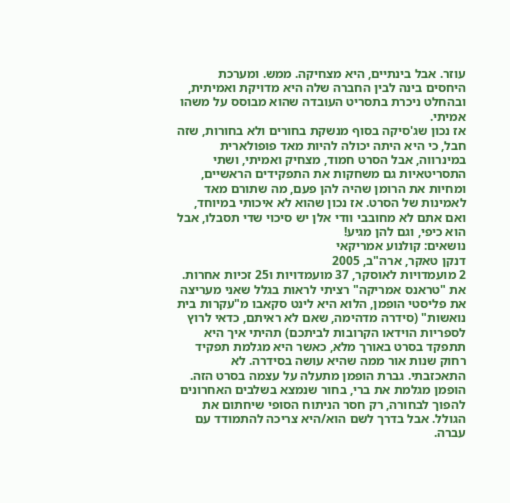עוזר. אבל בינתיים, היא מצחיקה. ממש. ומערכת היחסים בינה לבין החברה שלה היא מדויקת ואמיתית, ובהחלט ניכרת בתסריט העובדה שהוא מבוסס על משהו אמיתי.
אז נכון שג'סיקה בסוף מנשקת בחורים ולא בחורות, שזה חבל, כי היא היתה יכולה להיות מאד פופולארית במינרווה, אבל הסרט חמוד, מצחיק ואמיתי, ושתי התסריטאיות גם משחקות את התפקידים הראשיים, ומחיות את הרומן שהיה להן פעם, מה שתורם מאד לאמינות של הסרט. אז נכון שהוא לא איכותי במיוחד, ואם אתם לא מחובבי וודי אלן יש סיכוי שדי תסבלו, אבל הוא כיפי, וגם להן מגיע!
נושאים: קולנוע אמריקאי
דנקן טאקר, ארה"ב, 2005
2 מועמדויות לאוסקר, 37 מועמדויות ו25 זכיות אחרות.
את "טראנס אמריקה" רציתי לראות בגלל שאני מעריצה את פליסטי הופמן, הלוא היא לינט סקאבו מ"עקרות בית נואשות" (סידרה מדהימה, שאם לא ראיתם, כדאי לרוץ לספריות הוידאו הקרובות לביתכם) תהיתי איך היא תתפקד בסרט באורך מלא, כאשר היא מגלמת תפקיד רחוק שנות אור ממה שהיא עושה בסידרה. לא התאכזבתי. גברת הופמן מתעלה על עצמה בסרט הזה.
הופמן מגלמת את ברי, בחור שנמצא בשלבים האחרונים להפוך לבחורה, רק חסר הניתוח הסופי שיחתום את הגולל. אבל בדרך לשם הוא/היא צריכה להתמודד עם עברה.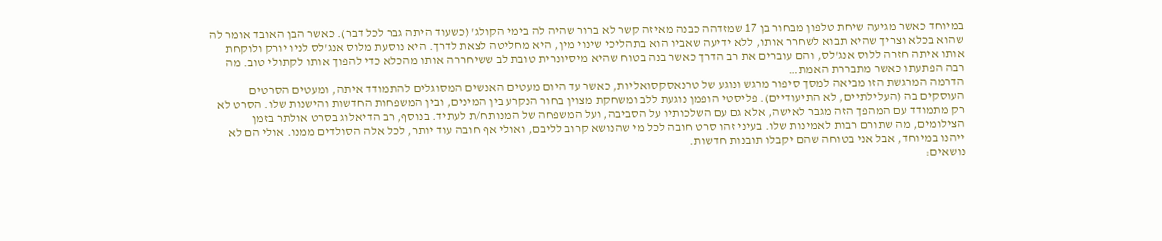במיוחד כאשר מגיעה שיחת טלפון מבחור בן 17 שמזדהה כבנה מאיזה קשר לא ברור שהיה לה בימי הקולג' (כשעוד היתה גבר לכל דבר). כאשר הבן האובד אומר לה שהוא בכלא וצריך שהיא תבוא לשחרר אותו, ללא ידיעה שאביו הוא בתהליכי שינוי מין, היא מחליטה לצאת לדרך. היא נוסעת מלוס אנג'לס לניו יורק ולוקחת אותו איתה חזרה ללוס אנג'לס, והם עוברים את רב הדרך כאשר בנה בטוח שהיא מיסיונרית טובת לב ששיחררה אותו מהכלא כדי להפוך אותו לקתולי טוב. מה רבה הפתעתו כאשר מתבררת האמת…
הדרמה המרגשת הזו מביאה למסך סיפור מרגש ונוגע של טרנאסקסואליות, כאשר עד היום מעטים האנשים המסוגלים להתמודד איתה, ומעטים הסרטים העוסקים בה (העלילתיים, לא התיעודיים). פליסטי הופמן נוגעת ללב ומשחקת מצוין בחור הנקרע בין המינים, ובין המשפחות החדשות והישנות שלו. הסרט לא רק מתמודד עם המהפך הזה מגבר לאישה, אלא גם עם השלכותיו על הסביבה, ועל המשפחה של המנותח/ת לעתיד. בנוסף, רב הדיאלוג בסרט אולתר בזמן הצילומים, מה שתורם רבות לאמינות שלו. בעיני זהו סרט חובה לכל מי שהנושא קרוב לליבם, ואולי אף חובה עוד יותר, לכל אלה הסולדים ממנו. אולי הם לא ייהנו במיוחד, אבל אני בטוחה שהם יקבלו תובנות חדשות.
נושאים: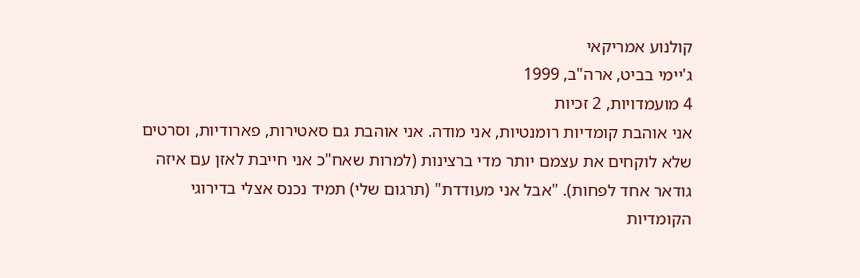קולנוע אמריקאי
ג'יימי בביט, ארה"ב, 1999
4 מועמדויות, 2 זכיות
אני אוהבת קומדיות רומנטיות, אני מודה. אני אוהבת גם סאטירות, פארודיות, וסרטים שלא לוקחים את עצמם יותר מדי ברצינות (למרות שאח"כ אני חייבת לאזן עם איזה גודאר אחד לפחות). "אבל אני מעודדת" (תרגום שלי) תמיד נכנס אצלי בדירוגי הקומדיות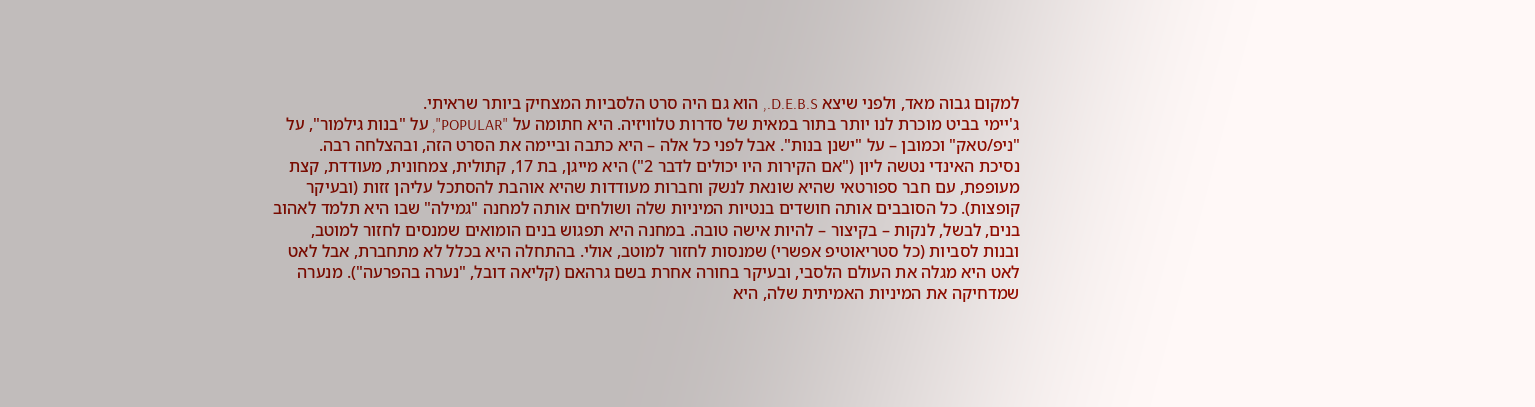למקום גבוה מאד, ולפני שיצא D.E.B.S., הוא גם היה סרט הלסביות המצחיק ביותר שראיתי.
ג'יימי בביט מוכרת לנו יותר בתור במאית של סדרות טלוויזיה. היא חתומה על "POPULAR", על "בנות גילמור", על "ניפ/טאק" וכמובן – על "ישנן בנות". אבל לפני כל אלה – היא כתבה וביימה את הסרט הזה, ובהצלחה רבה.
נסיכת האינדי נטשה ליון ("אם הקירות היו יכולים לדבר 2") היא מייגן, בת 17, קתולית, צמחונית, מעודדת, קצת מעופפת, עם חבר ספורטאי שהיא שונאת לנשק וחברות מעודדות שהיא אוהבת להסתכל עליהן זזות (ובעיקר קופצות). כל הסובבים אותה חושדים בנטיות המיניות שלה ושולחים אותה למחנה "גמילה" שבו היא תלמד לאהוב בנים, לבשל, לנקות – בקיצור – להיות אישה טובה. במחנה היא תפגוש בנים הומואים שמנסים לחזור למוטב, ובנות לסביות (כל סטריאוטיפ אפשרי) שמנסות לחזור למוטב, אולי. בהתחלה היא בכלל לא מתחברת, אבל לאט לאט היא מגלה את העולם הלסבי, ובעיקר בחורה אחרת בשם גרהאם (קליאה דובל, "נערה בהפרעה"). מנערה שמדחיקה את המיניות האמיתית שלה, היא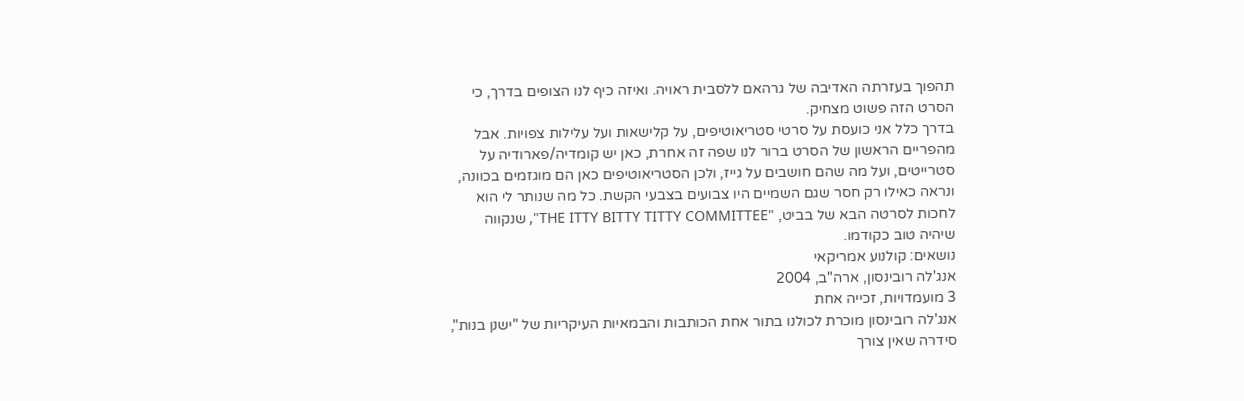תהפוך בעזרתה האדיבה של גרהאם ללסבית ראויה. ואיזה כיף לנו הצופים בדרך, כי הסרט הזה פשוט מצחיק.
בדרך כלל אני כועסת על סרטי סטריאוטיפים, על קלישאות ועל עלילות צפויות. אבל מהפריים הראשון של הסרט ברור לנו שפה זה אחרת, כאן יש קומדיה/פארודיה על סטרייטים, ועל מה שהם חושבים על גייז, ולכן הסטריאוטיפים כאן הם מוגזמים בכוונה, ונראה כאילו רק חסר שגם השמיים היו צבועים בצבעי הקשת. כל מה שנותר לי הוא לחכות לסרטה הבא של בביט, "THE ITTY BITTY TITTY COMMITTEE", שנקווה שיהיה טוב כקודמו.
נושאים: קולנוע אמריקאי
אנג'לה רובינסון, ארה"ב, 2004
3 מועמדויות, זכייה אחת
אנג'לה רובינסון מוכרת לכולנו בתור אחת הכותבות והבמאיות העיקריות של "ישנן בנות", סידרה שאין צורך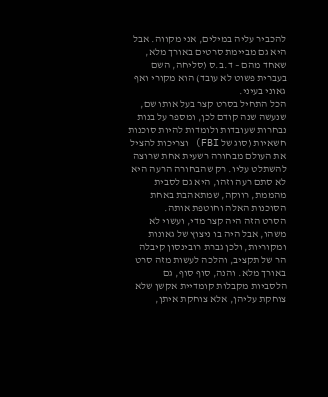להכביר עליה במילים, אני מקווה. אבל היא גם מביימת סרטים באורך מלא, שאחד מהם – ד.ב.ס (סליחה, השם בעברית פשוט לא עובד) הוא מקורי ואף גאוני בעיני.
הכל התחיל בסרט קצר בעל אותו שם, שנעשה שנה קודם לכן, ומספר על בנות נבחרות שעובדות ולומדות להיות סוכנות חשאיות (סוג של FBI) וצריכות להציל את העולם מבחורה רשעית אחת שרוצה להשתלט עליו. רק שהבחורה הרעה היא לא סתם רעה וזהו, היא גם לסבית מהממת, רווקה, שמתאהבת באחת הסוכנות האלה וחוטפת אותה.
הסרט הזה היה קצר מדי, ועשוי לא משהו, אבל היה בו ניצוץ של גאונות ומקוריות, ולכן גברת רובינסון קיבלה הר של תקציב, והלכה לעשות מזה סרט באורך מלא. והנה, סוף סוף, גם הלסביות מקבלות קומדיית אקשן שלא צוחקת עליהן, אלא צוחקת איתן,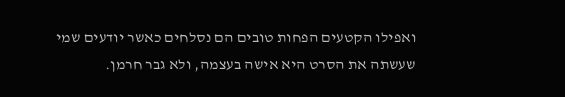ואפילו הקטעים הפחות טובים הם נסלחים כאשר יודעים שמי שעשתה את הסרט היא אישה בעצמה, ולא גבר חרמן.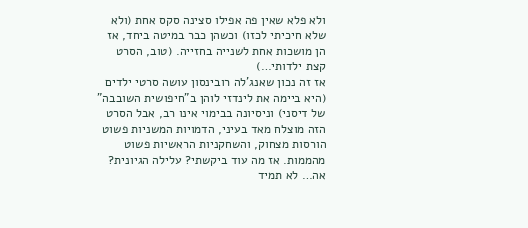ולא פלא שאין פה אפילו סצינה סקס אחת (ולא שלא חיכיתי לכזו) וכשהן כבר במיטה ביחד, אז הן מושכות אחת לשנייה בחזייה. (טוב, הסרט קצת ילדותי…)
אז זה נכון שאנג'לה רובינסון עושה סרטי ילדים (היא ביימה את לינדזי לוהן ב"חיפושית השובבה" של דיסני) וניסיונה בבימוי אינו רב, אבל הסרט הזה מוצלח מאד בעיני, הדמויות המשניות פשוט הורסות מצחוק, והשחקניות הראשיות פשוט מהממות. אז מה עוד ביקשתי? עלילה הגיונית? אה… לא תמיד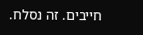חייבים. זה נסלח.